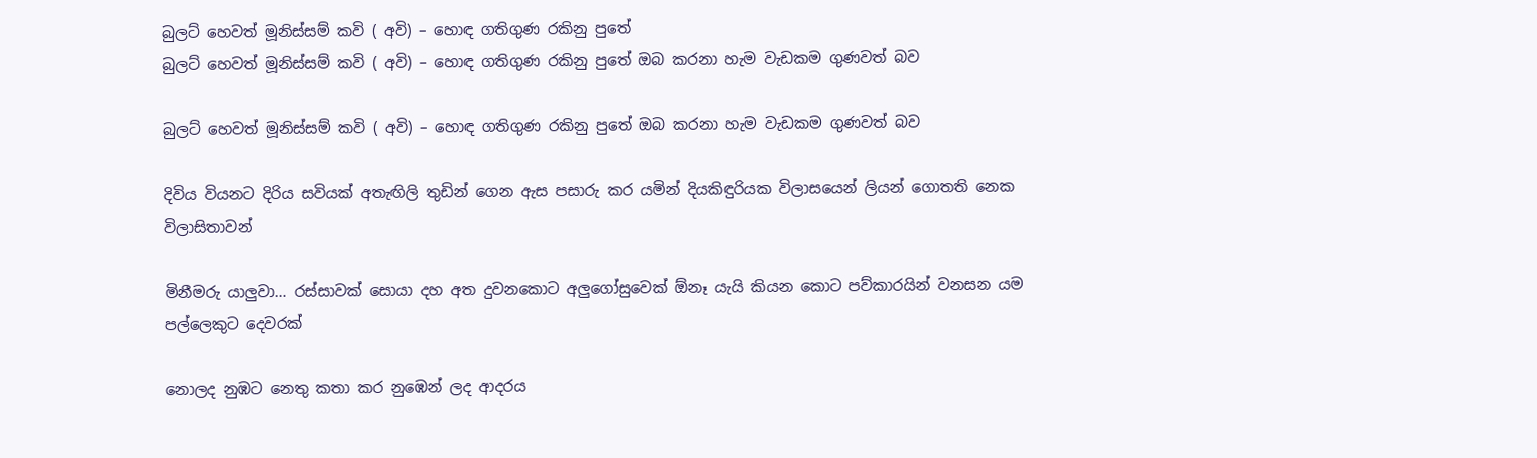බුලට් හෙවත් මූනිස්සම් කවි ( අවි) – හොඳ ගතිගුණ රකිනු පුතේ
බුලට් හෙවත් මූනිස්සම් කවි ( අවි) – හොඳ ගතිගුණ රකිනු පුතේ ඔබ කරනා හැම වැඩකම ගුණවත් බව

බුලට් හෙවත් මූනිස්සම් කවි ( අවි) – හොඳ ගතිගුණ රකිනු පුතේ ඔබ කරනා හැම වැඩකම ගුණවත් බව

දිවිය වියනට දිරිය සවියක් අතැඟිලි තුඩින් ගෙන ඇස පසාරු කර යමින් දියකිඳුරියක විලාසයෙන් ලියන් ගොතති නෙක විලාසිතාවන්

මිනීමරු යාලුවා… රස්සාවක් සොයා දහ අත දුවනකොට අලුගෝසුවෙක් ඕනෑ යැයි කියන කොට පව්කාරයින් වනසන යම පල්ලෙකුට දෙවරක්

නොලද නුඹට නෙතු කතා කර නුඹෙන් ලද ආදරය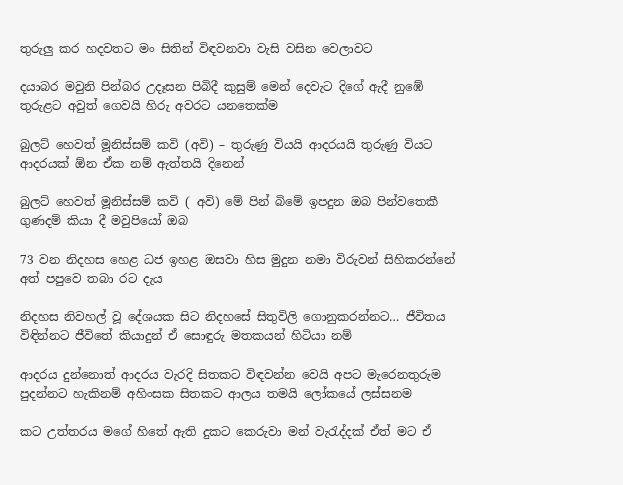තුරුලු කර හදවතට මං සිතින් විඳවනවා වැසි වසින වෙලාවට

දයාබර මවුනි පින්බර උදෑසන පිබිදී කුසුම් මෙන් දෙවැට දිගේ ඇදී නුඹේ තුරුළට අවුත් ගෙවයි හිරු අවරට යනතෙක්ම

බුලට් හෙවත් මූනිස්සම් කවි (අවි) – තුරුණු වියයි ආදරයයි තුරුණු වියට ආදරයක් ඕන ඒක නම් ඇත්තයි දිනෙන්

බුලට් හෙවත් මූනිස්සම් කවි ( අවි) මේ පින් බිමේ ඉපදුන ඔබ පින්වතෙකී ගුණදම් කියා දී මවුපියෝ ඔබ

73 වන නිදහස හෙළ ධජ ඉහළ ඔසවා හිස මුදුන නමා විරුවන් සිහිකරන්නේ අත් පපුවෙ තබා රට දැය

නිදහස නිවහල් වූ දේශයක සිට නිදහසේ සිතුවිලි ගොනුකරන්නට… ජීවිතය විඳින්නට ජීවිතේ කියාදුන් ඒ සොඳුරු මතකයන් හිටියා නම්

ආදරය දුන්නොත් ආදරය වැරදි සිතකට විඳවන්න වෙයි අපට මැරෙනතුරුම පුදන්නට හැකිනම් අහිංසක සිතකට ආලය තමයි ලෝකයේ ලස්සනම

කට උත්තරය මගේ හිතේ ඇති දුකට කෙරුවා මන් වැරැද්දක් ඒත් මට ඒ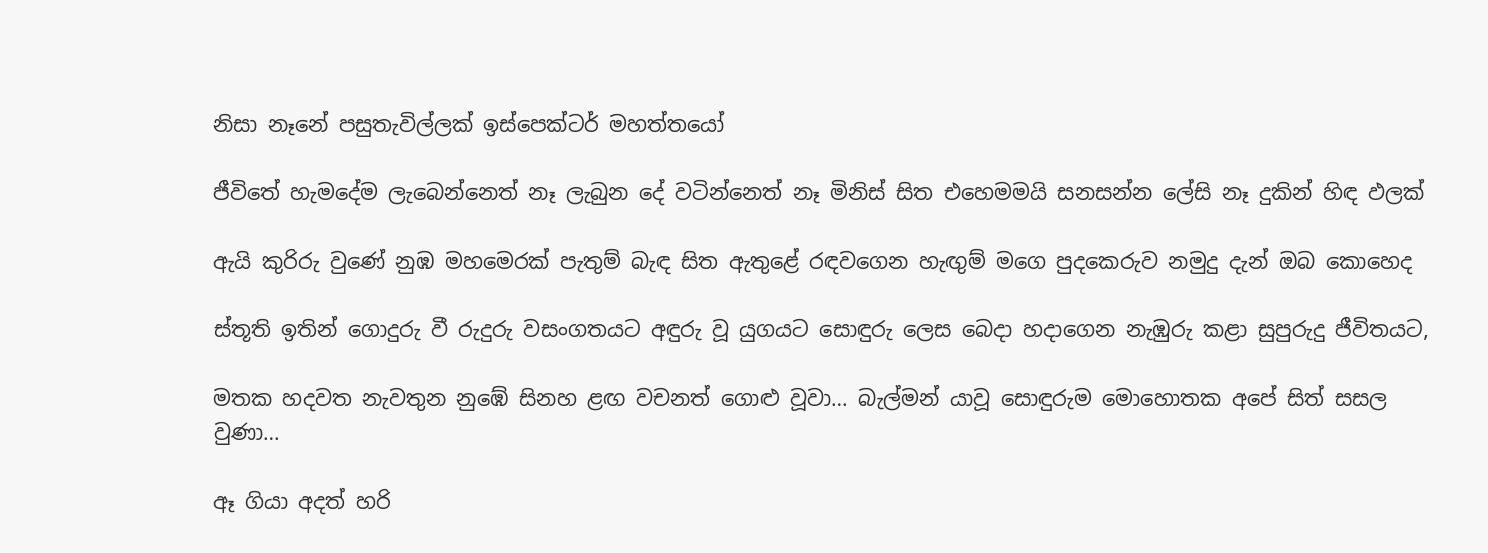නිසා නෑනේ පසුතැවිල්ලක් ඉස්පෙක්ටර් මහත්තයෝ

ජීවිතේ හැමදේම ලැබෙන්නෙත් නෑ ලැබුන දේ වටින්නෙත් නෑ මිනිස් සිත එහෙමමයි සනසන්න ලේසි නෑ දුකින් හිඳ ඵලක්

ඇයි කුරිරු වුණේ නුඹ මහමෙරක් පැතුම් බැඳ සිත ඇතුළේ රඳවගෙන හැඟුම් මගෙ පුදකෙරුව නමුදු දැන් ඔබ කොහෙද

ස්තූති ඉතින් ගොදුරු වී රුදුරු වසංගතයට අඳුරු වූ යුගයට සොඳුරු ලෙස බෙදා හදාගෙන නැඹුරු කළා සුපුරුදු ජීවිතයට,

මතක හදවත නැවතුන නුඹේ සිනහ ළඟ වචනත් ගොළු වූවා… බැල්මන් යාවූ සොඳුරුම මොහොතක අපේ සිත් සසල වුණා…

ඈ ගියා අදත් හරි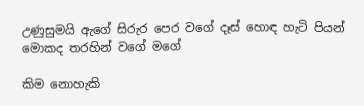උණුසුමයි ඇගේ සිරුර පෙර වගේ දෑස් හොඳ හැටි පියන් මොකද තරහින් වගේ මගේ

කිම නොහැකි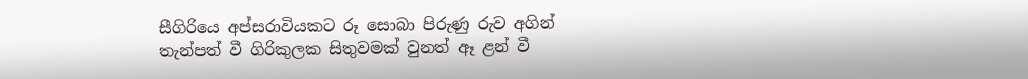සීගිරියෙ අප්සරාවියකට රූ සොබා පිරුණු රුව අගින් තැන්පත් වී ගිරිකුලක සිතුවමක් වුනත් ඈ ළන් වී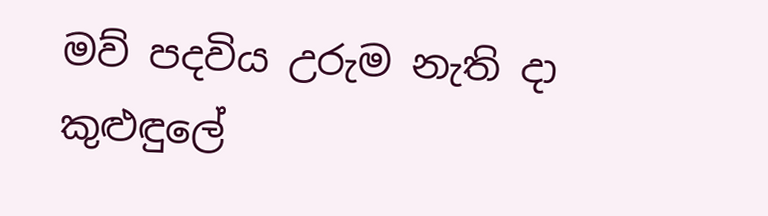මව් පදවිය උරුම නැති දා කුළුඳුලේ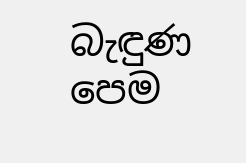බැඳුණ පෙම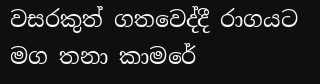වසරකුත් ගතවෙද්දී රාගයට මග තනා කාමරේ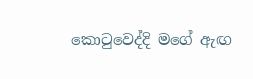කොටුවෙද්දි මගේ ඇඟ